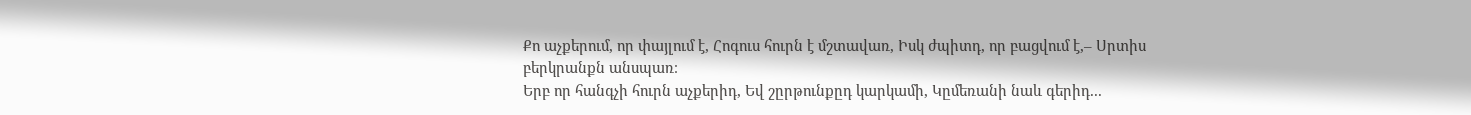Քո աչքերում, որ փայլում է, Հոգուս հուրն է մշտավառ, Իսկ ժպիտդ, որ բացվում է,– Սրտիս բերկրանքն անսպառ։
Երբ որ հանգչի հուրն աչքերիդ, Եվ շըրթունքըդ կարկամի, Կըմեռանի նաև գերիդ...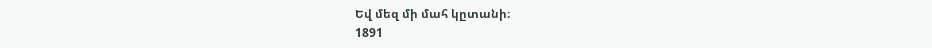Եվ մեզ մի մահ կըտանի։
1891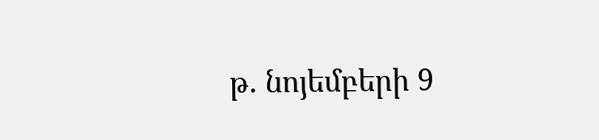թ. նոյեմբերի 9